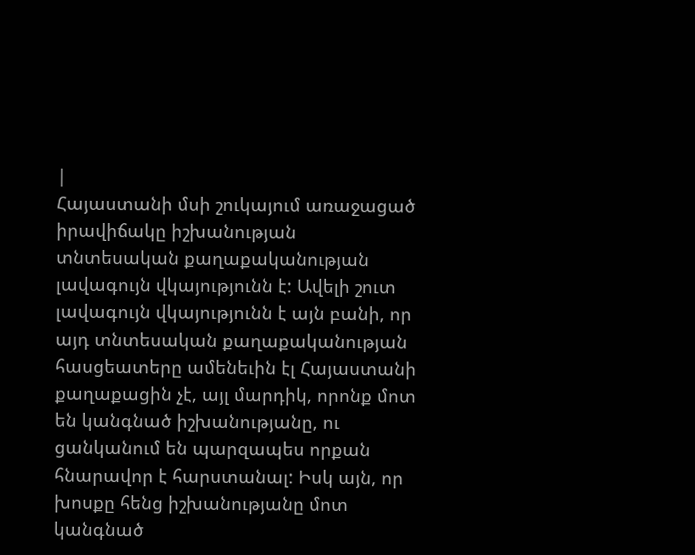|
Հայաստանի մսի շուկայում առաջացած իրավիճակը իշխանության տնտեսական քաղաքականության լավագույն վկայությունն է: Ավելի շուտ լավագույն վկայությունն է այն բանի, որ այդ տնտեսական քաղաքականության հասցեատերը ամենեւին էլ Հայաստանի քաղաքացին չէ, այլ մարդիկ, որոնք մոտ են կանգնած իշխանությանը, ու ցանկանում են պարզապես որքան հնարավոր է հարստանալ: Իսկ այն, որ խոսքը հենց իշխանությանը մոտ կանգնած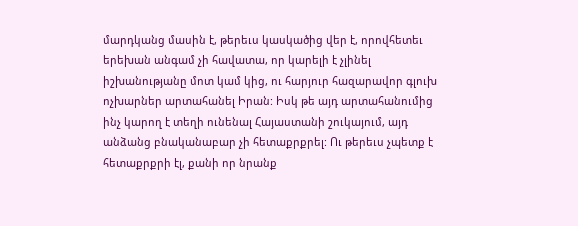մարդկանց մասին է, թերեւս կասկածից վեր է, որովհետեւ երեխան անգամ չի հավատա, որ կարելի է չլինել իշխանությանը մոտ կամ կից, ու հարյուր հազարավոր գլուխ ոչխարներ արտահանել Իրան: Իսկ թե այդ արտահանումից ինչ կարող է տեղի ունենալ Հայաստանի շուկայում, այդ անձանց բնականաբար չի հետաքրքրել: Ու թերեւս չպետք է հետաքրքրի էլ, քանի որ նրանք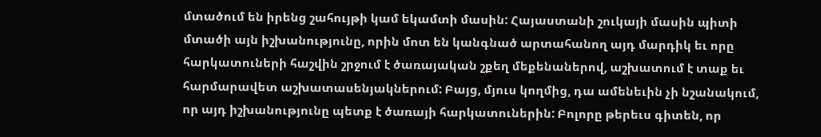մտածում են իրենց շահույթի կամ եկամտի մասին: Հայաստանի շուկայի մասին պիտի մտածի այն իշխանությունը, որին մոտ են կանգնած արտահանող այդ մարդիկ եւ որը հարկատուների հաշվին շրջում է ծառայական շքեղ մեքենաներով, աշխատում է տաք եւ հարմարավետ աշխատասենյակներում: Բայց, մյուս կողմից, դա ամենեւին չի նշանակում, որ այդ իշխանությունը պետք է ծառայի հարկատուներին: Բոլորը թերեւս գիտեն, որ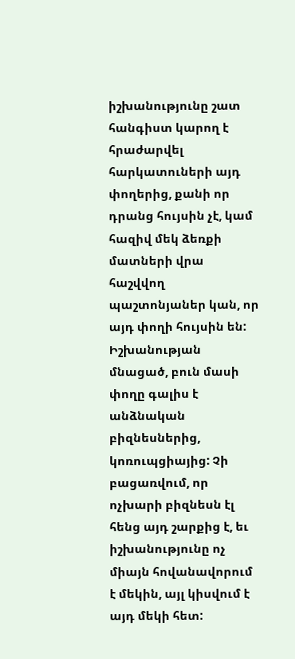իշխանությունը շատ հանգիստ կարող է հրաժարվել հարկատուների այդ փողերից, քանի որ դրանց հույսին չէ, կամ հազիվ մեկ ձեռքի մատների վրա հաշվվող պաշտոնյաներ կան, որ այդ փողի հույսին են: Իշխանության մնացած, բուն մասի փողը գալիս է անձնական բիզնեսներից, կոռուպցիայից: Չի բացառվում, որ ոչխարի բիզնեսն էլ հենց այդ շարքից է, եւ իշխանությունը ոչ միայն հովանավորում է մեկին, այլ կիսվում է այդ մեկի հետ: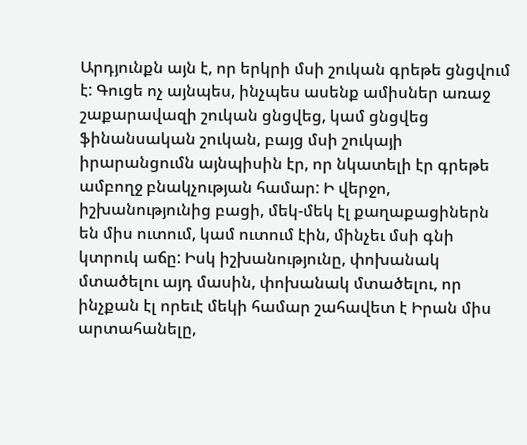Արդյունքն այն է, որ երկրի մսի շուկան գրեթե ցնցվում է: Գուցե ոչ այնպես, ինչպես ասենք ամիսներ առաջ շաքարավազի շուկան ցնցվեց, կամ ցնցվեց ֆինանսական շուկան, բայց մսի շուկայի իրարանցումն այնպիսին էր, որ նկատելի էր գրեթե ամբողջ բնակչության համար: Ի վերջո, իշխանությունից բացի, մեկ-մեկ էլ քաղաքացիներն են միս ուտում, կամ ուտում էին, մինչեւ մսի գնի կտրուկ աճը: Իսկ իշխանությունը, փոխանակ մտածելու այդ մասին, փոխանակ մտածելու, որ ինչքան էլ որեւէ մեկի համար շահավետ է Իրան միս արտահանելը,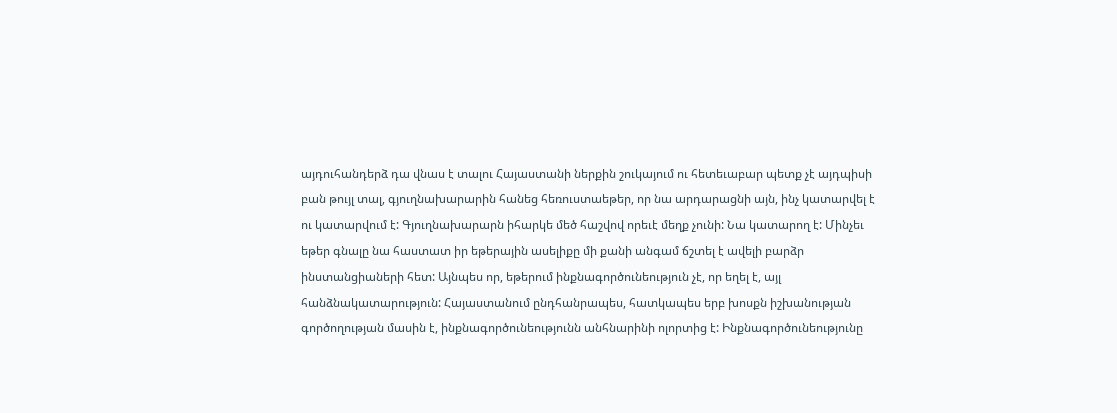այդուհանդերձ դա վնաս է տալու Հայաստանի ներքին շուկայում ու հետեւաբար պետք չէ այդպիսի բան թույլ տալ, գյուղնախարարին հանեց հեռուստաեթեր, որ նա արդարացնի այն, ինչ կատարվել է ու կատարվում է: Գյուղնախարարն իհարկե մեծ հաշվով որեւէ մեղք չունի: Նա կատարող է: Մինչեւ եթեր գնալը նա հաստատ իր եթերային ասելիքը մի քանի անգամ ճշտել է ավելի բարձր ինստանցիաների հետ: Այնպես որ, եթերում ինքնագործունեություն չէ, որ եղել է, այլ հանձնակատարություն: Հայաստանում ընդհանրապես, հատկապես երբ խոսքն իշխանության գործողության մասին է, ինքնագործունեությունն անհնարինի ոլորտից է: Ինքնագործունեությունը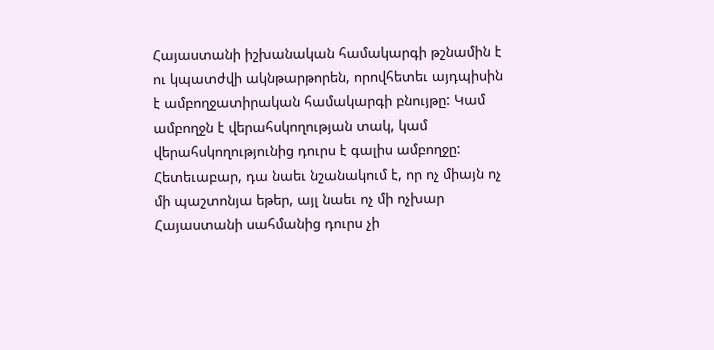Հայաստանի իշխանական համակարգի թշնամին է ու կպատժվի ակնթարթորեն, որովհետեւ այդպիսին է ամբողջատիրական համակարգի բնույթը: Կամ ամբողջն է վերահսկողության տակ, կամ վերահսկողությունից դուրս է գալիս ամբողջը: Հետեւաբար, դա նաեւ նշանակում է, որ ոչ միայն ոչ մի պաշտոնյա եթեր, այլ նաեւ ոչ մի ոչխար Հայաստանի սահմանից դուրս չի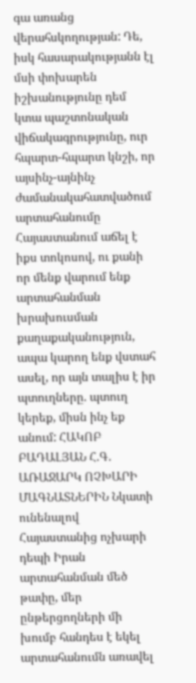գա առանց վերահսկողության: Դե, իսկ հասարակությանն էլ մսի փոխարեն իշխանությունը դեմ կտա պաշտոնական վիճակագրությունը, ուր հպարտ-հպարտ կնշի, որ այսինչ-այնինչ ժամանակահատվածում արտահանումը Հայաստանում աճել է իքս տոկոսով, ու քանի որ մենք վարում ենք արտահանման խրախուսման քաղաքականություն, ապա կարող ենք վստահ ասել, որ այն տալիս է իր պտուղները. պտուղ կերեք, միսն ինչ եք անում: ՀԱԿՈԲ ԲԱԴԱԼՅԱՆ Հ.Գ. ԱՌԱՋԱՐԿ ՈՉԽԱՐԻ ՄԱԳՆԱՏՆԵՐԻՆ Նկատի ունենալով Հայաստանից ոչխարի դեպի Իրան արտահանման մեծ թափը, մեր ընթերցողների մի խումբ հանդես է եկել արտահանումն առավել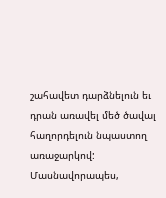շահավետ դարձնելուն եւ դրան առավել մեծ ծավալ հաղորդելուն նպաստող առաջարկով: Մասնավորապես,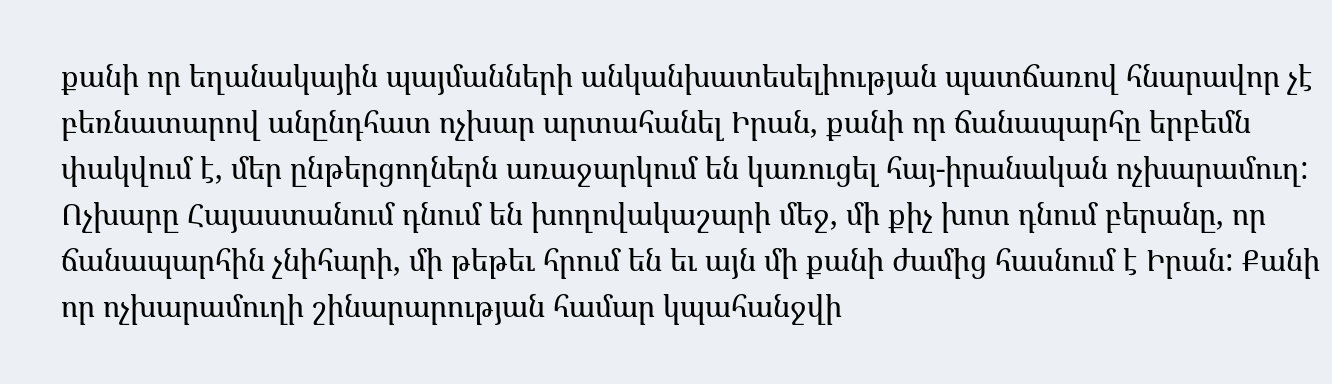քանի որ եղանակային պայմանների անկանխատեսելիության պատճառով հնարավոր չէ բեռնատարով անընդհատ ոչխար արտահանել Իրան, քանի որ ճանապարհը երբեմն փակվում է, մեր ընթերցողներն առաջարկում են կառուցել հայ-իրանական ոչխարամուղ: Ոչխարը Հայաստանում դնում են խողովակաշարի մեջ, մի քիչ խոտ դնում բերանը, որ ճանապարհին չնիհարի, մի թեթեւ հրում են եւ այն մի քանի ժամից հասնում է Իրան: Քանի որ ոչխարամուղի շինարարության համար կպահանջվի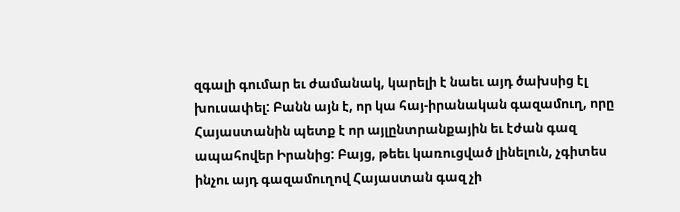զգալի գումար եւ ժամանակ, կարելի է նաեւ այդ ծախսից էլ խուսափել: Բանն այն է, որ կա հայ-իրանական գազամուղ, որը Հայաստանին պետք է որ այլընտրանքային եւ էժան գազ ապահովեր Իրանից: Բայց, թեեւ կառուցված լինելուն, չգիտես ինչու այդ գազամուղով Հայաստան գազ չի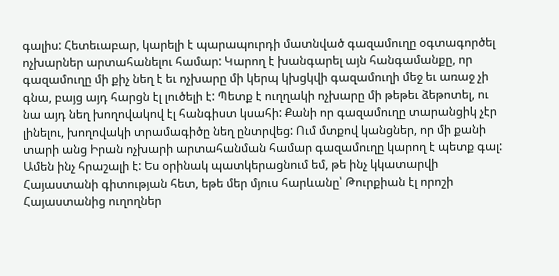գալիս: Հետեւաբար, կարելի է պարապուրդի մատնված գազամուղը օգտագործել ոչխարներ արտահանելու համար: Կարող է խանգարել այն հանգամանքը, որ գազամուղը մի քիչ նեղ է եւ ոչխարը մի կերպ կխցկվի գազամուղի մեջ եւ առաջ չի գնա, բայց այդ հարցն էլ լուծելի է: Պետք է ուղղակի ոչխարը մի թեթեւ ձեթոտել, ու նա այդ նեղ խողովակով էլ հանգիստ կսահի: Քանի որ գազամուղը տարանցիկ չէր լինելու, խողովակի տրամագիծը նեղ ընտրվեց: Ում մտքով կանցներ, որ մի քանի տարի անց Իրան ոչխարի արտահանման համար գազամուղը կարող է պետք գալ:
Ամեն ինչ հրաշալի է: Ես օրինակ պատկերացնում եմ, թե ինչ կկատարվի Հայաստանի գիտության հետ, եթե մեր մյուս հարևանը՝ Թուրքիան էլ որոշի Հայաստանից ուղողներ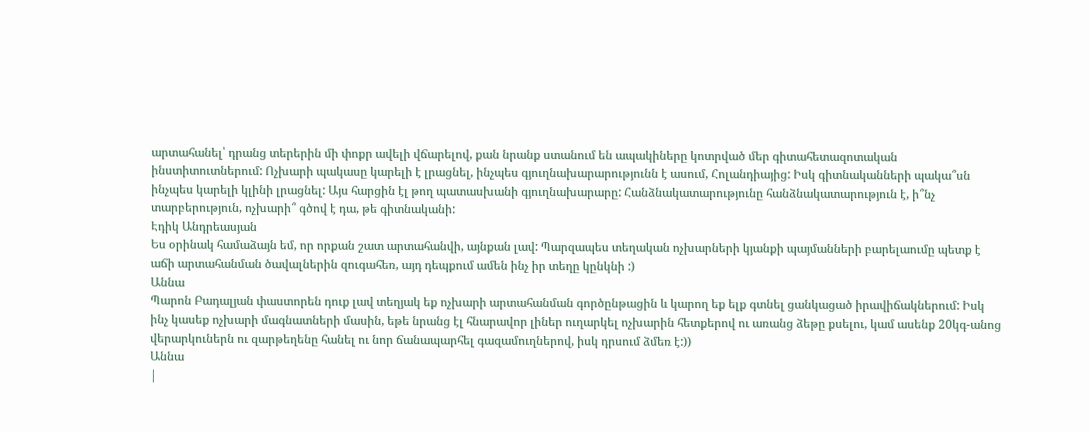արտահանել՝ դրանց տերերին մի փոքր ավելի վճարելով, քան նրանք ստանում են ապակիները կոտրված մեր գիտահետազոտական ինստիտուտներում: Ոչխարի պակասը կարելի է լրացնել, ինչպես գյուղնախարարությունն է ասում, Հոլանդիայից: Իսկ գիտնականների պակա՞սն ինչպես կարելի կլինի լրացնել: Այս հարցին էլ թող պատասխանի գյուղնախարարը: Հանձնակատարությունը հանձնակատարություն է, ի՞նչ տարբերություն, ոչխարի՞ գծով է դա, թե գիտնականի:
Էդիկ Անդրեասյան
Ես օրինակ համաձայն եմ, որ որքան շատ արտահանվի, այնքան լավ: Պարզապես տեղական ոչխարների կյանքի պայմանների բարելաումը պետք է աճի արտահանման ծավալներին զուգահեռ, այդ դեպքում ամեն ինչ իր տեղը կընկնի :)
Աննա
Պարոն Բադալյան փաստորեն դուք լավ տեղյակ եք ոչխարի արտահանման գործընթացին և կարող եք ելք գտնել ցանկացած իրավիճակներում: Իսկ ինչ կասեք ոչխարի մագնատների մասին, եթե նրանց էլ հնարավոր լիներ ուղարկել ոչխարին հետքերով ու առանց ձեթը քսելու, կամ ասենք 20կգ-անոց վերարկուներն ու զարթեղենը հանել ու նոր ճանապարհել գազամուղներով, իսկ դրսում ձմեռ է:))
Աննա
|